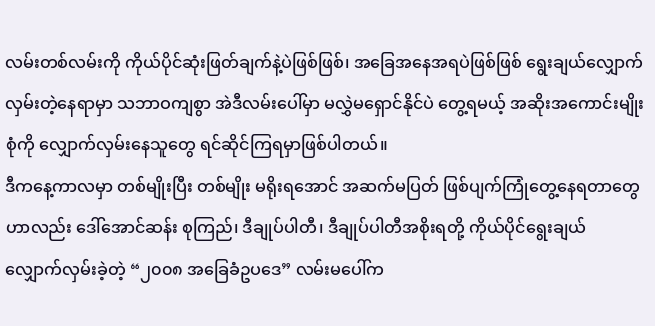လမ်းတစ်လမ်းကို ကိုယ်ပိုင်ဆုံးဖြတ်ချက်နဲ့ပဲဖြစ်ဖြစ်၊ အခြေအနေအရပဲဖြစ်ဖြစ် ရွေးချယ်လျှောက်လှမ်းတဲ့နေရာမှာ သဘာဝကျစွာ အဲဒီလမ်းပေါ်မှာ မလွှဲမရှောင်နိုင်ပဲ တွေ့ရမယ့် အဆိုးအကောင်းမျိုးစုံကို လျှောက်လှမ်းနေသူတွေ ရင်ဆိုင်ကြရမှာဖြစ်ပါတယ်။
ဒီကနေ့ကာလမှာ တစ်မျိုးပြီး တစ်မျိုး မရိုးရအောင် အဆက်မပြတ် ဖြစ်ပျက်ကြုံတွေ့နေရတာတွေဟာလည်း ဒေါ်အောင်ဆန်း စုကြည်၊ ဒီချုပ်ပါတီ၊ ဒီချုပ်ပါတီအစိုးရတို့ ကိုယ်ပိုင်ရွေးချယ် လျှောက်လှမ်းခဲ့တဲ့ “၂၀၀၈ အခြေခံဥပဒေ” လမ်းမပေါ်က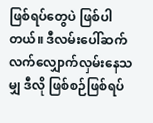ဖြစ်ရပ်တွေပဲ ဖြစ်ပါတယ်။ ဒီလမ်းပေါ်ဆက်လက်လျှောက်လှမ်းနေသမျှ ဒီလို ဖြစ်စဉ်ဖြစ်ရပ်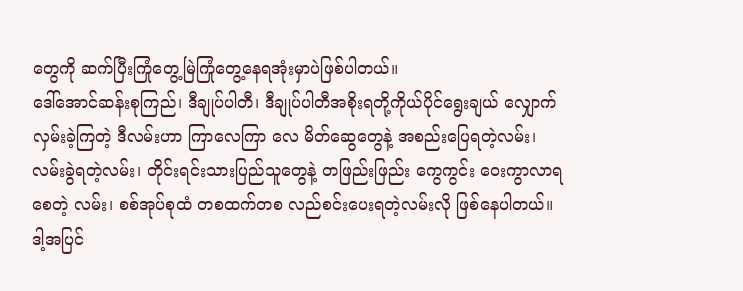တွေကို ဆက်ပြီးကြုံတွေ့မြဲကြုံတွေ့နေရအုံးမှာပဲဖြစ်ပါတယ်။
ဒေါ်အောင်ဆန်းစုကြည်၊ ဒီချုပ်ပါတီ၊ ဒီချုပ်ပါတီအစိုးရတို့ကိုယ်ပိုင်ရွေးချယ် လျှောက်လှမ်းခဲ့ကြတဲ့ ဒီလမ်းဟာ ကြာလေကြာ လေ မိတ်ဆွေတွေနဲ့ အစည်းပြေရတဲ့လမ်း၊ လမ်းခွဲရတဲ့လမ်း၊ တိုင်းရင်းသားပြည်သူတွေနဲ့ တဖြည်းဖြည်း ကွေကွင်း ဝေးကွာလာရစေတဲ့ လမ်း၊ စစ်အုပ်စုထံ တစထက်တစ လည်စင်းပေးရတဲ့လမ်းလို ဖြစ်နေပါတယ်။
ဒါ့အပြင်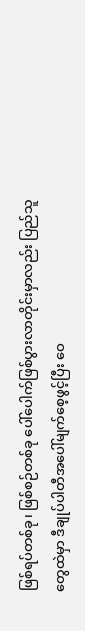ဖြစ်ရပ်တစ်ခု၊ ဖြစ်စဉ်တစ်ခု ပေါ်ပေါက်ဖြစ်ပွားလာတိုင်းမှာလည်း ပြည်သူတွေထဲမှာ ဒီချုပ်ပါတီအပေါ်မျက်စေ့ဖွင့်ပြီး ဝေ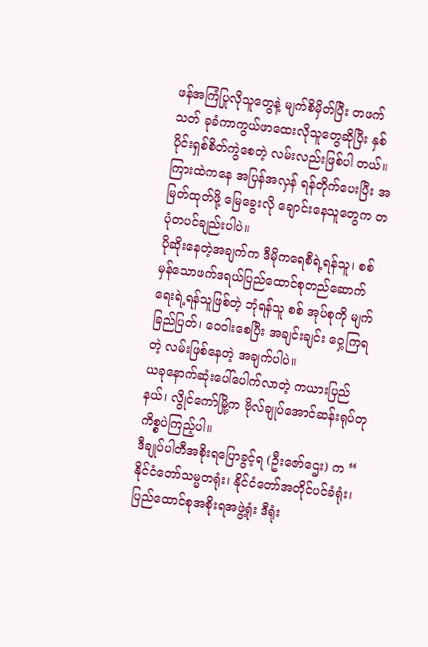ဖန်အကြံပြုလိုသူတွေနဲ့ မျက်စိမှိတ်ပြီး တဖက်သတ် ခုခံကာကွယ်ဖာထေးလိုသူတွေဆိုပြီး နှစ်ပိုင်းရှစ်စိတ်ကွဲစေတဲ့ လမ်းလည်းဖြစ်ပါ တယ်။ ကြားထဲကနေ အပြန်အလှန် ရန်တိုက်ပေးပြီး အမြတ်ထုတ်ဖို့ မြေခွေးလို ချောင်းနေသူတွေက တပုံတပင်ချည်းပါပဲ။
ပိုဆိုးနေတဲ့အချက်က ဒီမိုကရေစီရဲ့ရန်သူ၊ စစ်မှန်သောဖက်ဒရယ်ပြည်ထောင်စုတည်ဆောက်ရေးရဲ့ရန်သူဖြစ်တဲ့ ဘုံရန်သူ စစ် အုပ်စုကို မျက်ခြည်ပြတ်၊ ဝေဝါးစေပြီး အချင်းချင်း ဝှေ့ကြရတဲ့ လမ်းဖြစ်နေတဲ့ အချက်ပါပဲ။
ယခုနောက်ဆုံးပေါ်ပေါက်လာတဲ့ ကယားပြည်နယ်၊ လွိုင်ကော်မြို့က ဗိုလ်ချုပ်အောင်ဆန်းရုပ်တု ကိစ္စပဲကြည့်ပါ။
ဒီချုပ်ပါတီအစိုးရပြောခွင့်ရ (ဦးဇော်ဌေး) က “ နိုင်ငံတော်သမ္မတရုံး၊ နိုင်ငံတော်အတိုင်ပင်ခံရုံး၊ ပြည်ထောင်စုအစိုးရအဖွဲ့ရုံး ဒီရုံး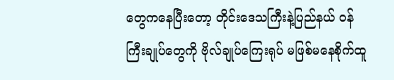တွေကနေပြီးတော့ တိုင်းဒေသကြီးနဲ့ပြည်နယ် ဝန်ကြီးချုပ်တွေကို ဗိုလ်ချုပ်ကြေးရုပ် မဖြစ်မနေစိုက်ထူ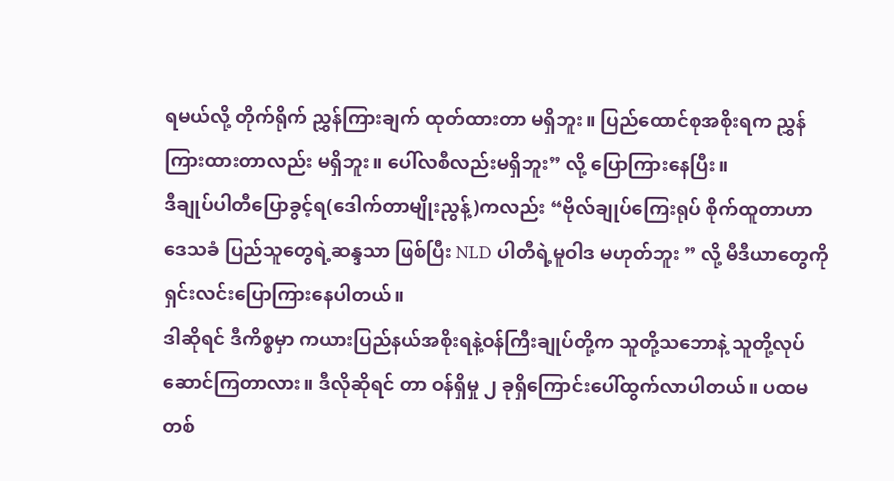ရမယ်လို့ တိုက်ရိုက် ညွှန်ကြားချက် ထုတ်ထားတာ မရှိဘူး။ ပြည်ထောင်စုအစိုးရက ညွှန်ကြားထားတာလည်း မရှိဘူး။ ပေါ်လစီလည်းမရှိဘူး” လို့ ပြောကြားနေပြီး။
ဒီချုပ်ပါတီပြောခွင့်ရ(ဒေါက်တာမျိုးညွန့်)ကလည်း “ဗိုလ်ချုပ်ကြေးရုပ် စိုက်ထူတာဟာ ဒေသခံ ပြည်သူတွေရဲ့ဆန္ဒသာ ဖြစ်ပြီး NLD ပါတီရဲ့မူဝါဒ မဟုတ်ဘူး ” လို့ မီဒီယာတွေကို ရှင်းလင်းပြောကြားနေပါတယ်။
ဒါဆိုရင် ဒီကိစ္စမှာ ကယားပြည်နယ်အစိုးရနဲ့ဝန်ကြီးချုပ်တို့က သူတို့သဘောနဲ့ သူတို့လုပ်ဆောင်ကြတာလား။ ဒီလိုဆိုရင် တာ ဝန်ရှိမှု ၂ ခုရှိကြောင်းပေါ်ထွက်လာပါတယ်။ ပထမတစ်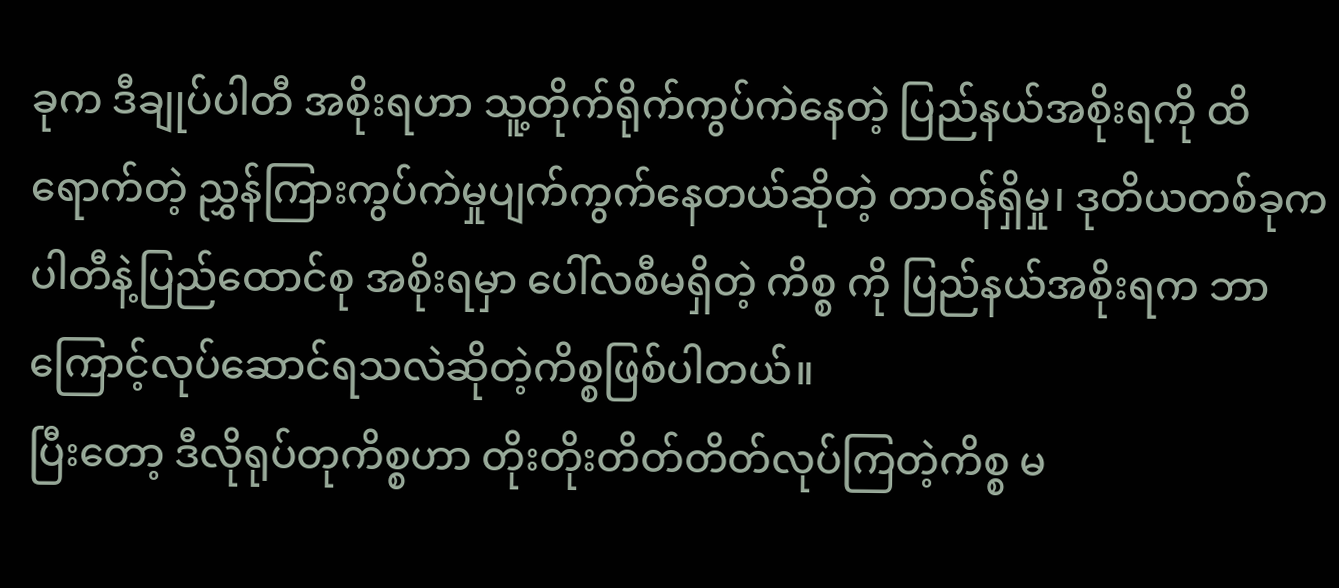ခုက ဒီချုပ်ပါတီ အစိုးရဟာ သူ့တိုက်ရိုက်ကွပ်ကဲနေတဲ့ ပြည်နယ်အစိုးရကို ထိ ရောက်တဲ့ ညွှန်ကြားကွပ်ကဲမှုပျက်ကွက်နေတယ်ဆိုတဲ့ တာဝန်ရှိမှု၊ ဒုတိယတစ်ခုက ပါတီနဲ့ပြည်ထောင်စု အစိုးရမှာ ပေါ်လစီမရှိတဲ့ ကိစ္စ ကို ပြည်နယ်အစိုးရက ဘာကြောင့်လုပ်ဆောင်ရသလဲဆိုတဲ့ကိစ္စဖြစ်ပါတယ်။
ပြီးတော့ ဒီလိုရုပ်တုကိစ္စဟာ တိုးတိုးတိတ်တိတ်လုပ်ကြတဲ့ကိစ္စ မ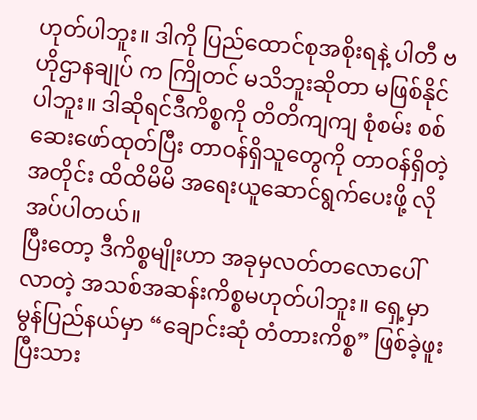ဟုတ်ပါဘူး။ ဒါကို ပြည်ထောင်စုအစိုးရနဲ့ ပါတီ ဗဟိုဌာနချုပ် က ကြိုတင် မသိဘူးဆိုတာ မဖြစ်နိုင်ပါဘူး။ ဒါဆိုရင်ဒီကိစ္စကို တိတိကျကျ စုံစမ်း စစ်ဆေးဖော်ထုတ်ပြီး တာဝန်ရှိသူတွေကို တာဝန်ရှိတဲ့ အတိုင်း ထိထိမိမိ အရေးယူဆောင်ရွက်ပေးဖို့ လိုအပ်ပါတယ်။
ပြီးတော့ ဒီကိစ္စမျိုးဟာ အခုမှလတ်တလောပေါ်လာတဲ့ အသစ်အဆန်းကိစ္စမဟုတ်ပါဘူး။ ရှေ့မှာ မွန်ပြည်နယ်မှာ “ချောင်းဆုံ တံတားကိစ္စ” ဖြစ်ခဲ့ဖူးပြီးသား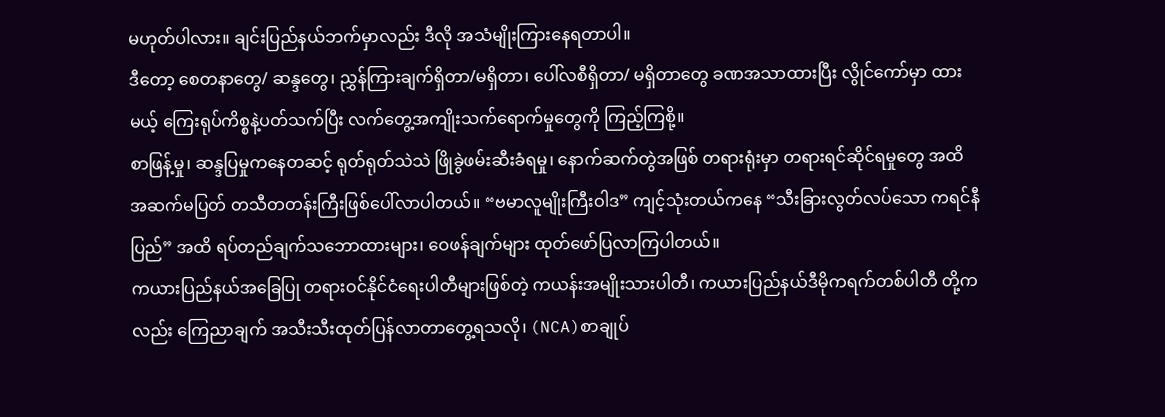မဟုတ်ပါလား။ ချင်းပြည်နယ်ဘက်မှာလည်း ဒီလို အသံမျိုးကြားနေရတာပါ။
ဒီတော့ စေတနာတွေ/ ဆန္ဒတွေ၊ ညွှန်ကြားချက်ရှိတာ/မရှိတာ၊ ပေါ်လစီရှိတာ/ မရှိတာတွေ ခဏအသာထားပြီး လွိုင်ကော်မှာ ထားမယ့် ကြေးရုပ်ကိစ္စနဲ့ပတ်သက်ပြီး လက်တွေ့အကျိုးသက်ရောက်မှုတွေကို ကြည့်ကြစို့။
စာဖြန့်မှု၊ ဆန္ဒပြမှုကနေတဆင့် ရုတ်ရုတ်သဲသဲ ဖြိုခွဲဖမ်းဆီးခံရမှု၊ နောက်ဆက်တွဲအဖြစ် တရားရုံးမှာ တရားရင်ဆိုင်ရမှုတွေ အထိ အဆက်မပြတ် တသီတတန်းကြီးဖြစ်ပေါ်လာပါတယ်။ “ဗမာလူမျိုးကြီးဝါဒ” ကျင့်သုံးတယ်ကနေ “သီးခြားလွတ်လပ်သော ကရင်နီ ပြည်” အထိ ရပ်တည်ချက်သဘောထားများ၊ ဝေဖန်ချက်များ ထုတ်ဖော်ပြလာကြပါတယ်။
ကယားပြည်နယ်အခြေပြု တရားဝင်နိုင်ငံရေးပါတီများဖြစ်တဲ့ ကယန်းအမျိုးသားပါတီ၊ ကယားပြည်နယ်ဒီမိုကရက်တစ်ပါတီ တို့ကလည်း ကြေညာချက် အသီးသီးထုတ်ပြန်လာတာတွေ့ရသလို၊ (NCA)စာချုပ်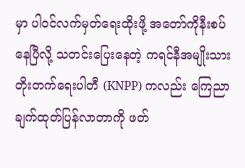မှာ ပါဝင်လက်မှတ်ရေးထိုးဖို့ အတော်ကိုနီးစပ်နေပြီလို့ သတင်းပြေးနေတဲ့ ကရင်နီအမျိုးသားတိုးတက်ရေးပါတီ (KNPP) ကလည်း ကြေညာချက်ထုတ်ပြန်လာတာကို ဖတ်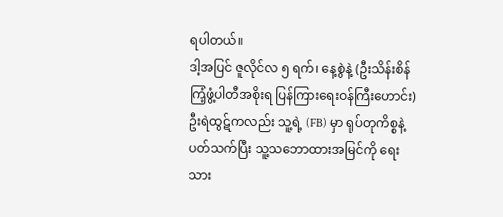ရပါတယ်။
ဒါ့အပြင် ဇူလိုင်လ ၅ ရက်၊ နေ့စွဲနဲ့ (ဦးသိန်းစိန်ကြံ့ဖွံ့ပါတီအစိုးရ ပြန်ကြားရေးဝန်ကြီးဟောင်း) ဦးရဲထွဋ်ကလည်း သူ့ရဲ့ (FB) မှာ ရုပ်တုကိစ္စနဲ့ ပတ်သက်ပြီး သူ့သဘောထားအမြင်ကို ရေးသား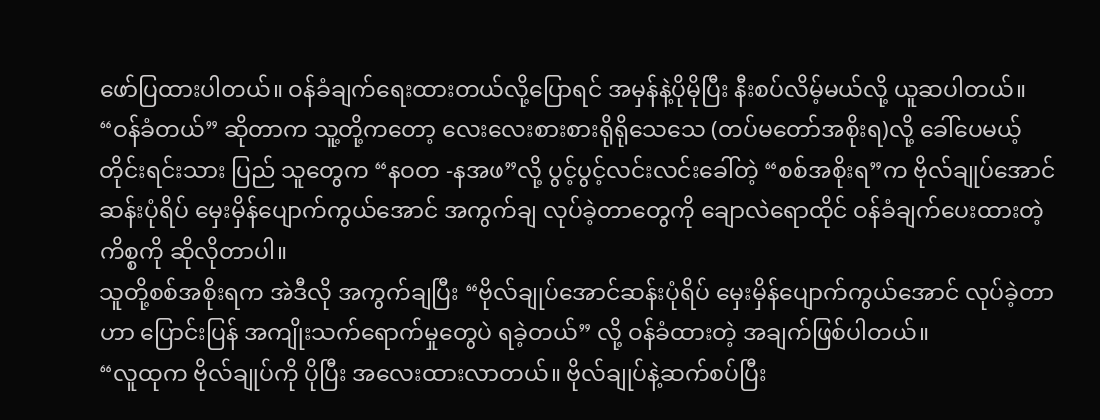ဖော်ပြထားပါတယ်။ ဝန်ခံချက်ရေးထားတယ်လို့ပြောရင် အမှန်နဲ့ပိုမိုပြီး နီးစပ်လိမ့်မယ်လို့ ယူဆပါတယ်။
“ဝန်ခံတယ်” ဆိုတာက သူ့တို့ကတော့ လေးလေးစားစားရိုရိုသေသေ (တပ်မတော်အစိုးရ)လို့ ခေါ်ပေမယ့် တိုင်းရင်းသား ပြည် သူတွေက “နဝတ -နအဖ”လို့ ပွင့်ပွင့်လင်းလင်းခေါ်တဲ့ “စစ်အစိုးရ”က ဗိုလ်ချုပ်အောင်ဆန်းပုံရိပ် မှေးမှိန်ပျောက်ကွယ်အောင် အကွက်ချ လုပ်ခဲ့တာတွေကို ချောလဲရောထိုင် ဝန်ခံချက်ပေးထားတဲ့ကိစ္စကို ဆိုလိုတာပါ။
သူတို့စစ်အစိုးရက အဲဒီလို အကွက်ချပြီး “ဗိုလ်ချုပ်အောင်ဆန်းပုံရိပ် မှေးမှိန်ပျောက်ကွယ်အောင် လုပ်ခဲ့တာဟာ ပြောင်းပြန် အကျိုးသက်ရောက်မှုတွေပဲ ရခဲ့တယ်” လို့ ဝန်ခံထားတဲ့ အချက်ဖြစ်ပါတယ်။
“လူထုက ဗိုလ်ချုပ်ကို ပိုပြီး အလေးထားလာတယ်။ ဗိုလ်ချုပ်နဲ့ဆက်စပ်ပြီး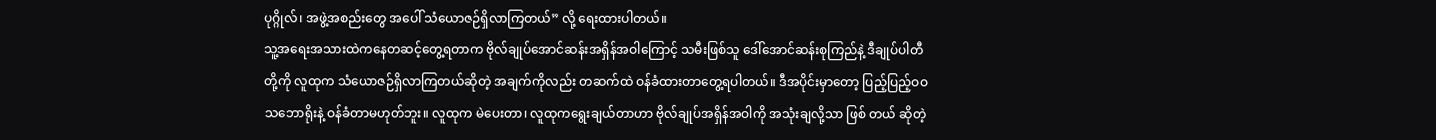ပုဂ္ဂိုလ်၊ အဖွဲ့အစည်းတွေ အပေါ် သံယောဇဉ်ရှိလာကြတယ်” လို့ ရေးထားပါတယ်။
သူ့အရေးအသားထဲကနေတဆင့်တွေ့ရတာက ဗိုလ်ချုပ်အောင်ဆန်းအရှိန်အဝါကြောင့် သမီးဖြစ်သူ ဒေါ်အောင်ဆန်းစုကြည်နဲ့ ဒီချုပ်ပါတီတို့ကို လူထုက သံယောဇဉ်ရှိလာကြတယ်ဆိုတဲ့ အချက်ကိုလည်း တဆက်ထဲ ဝန်ခံထားတာတွေ့ရပါတယ်။ ဒီအပိုင်းမှာတော့ ပြည့်ပြည့်ဝဝသဘောရိုးနဲ့ ဝန်ခံတာမဟုတ်ဘူး။ လူထုက မဲပေးတာ၊ လူထုကရွေးချယ်တာဟာ ဗိုလ်ချုပ်အရှိန်အဝါကို အသုံးချလို့သာ ဖြစ် တယ် ဆိုတဲ့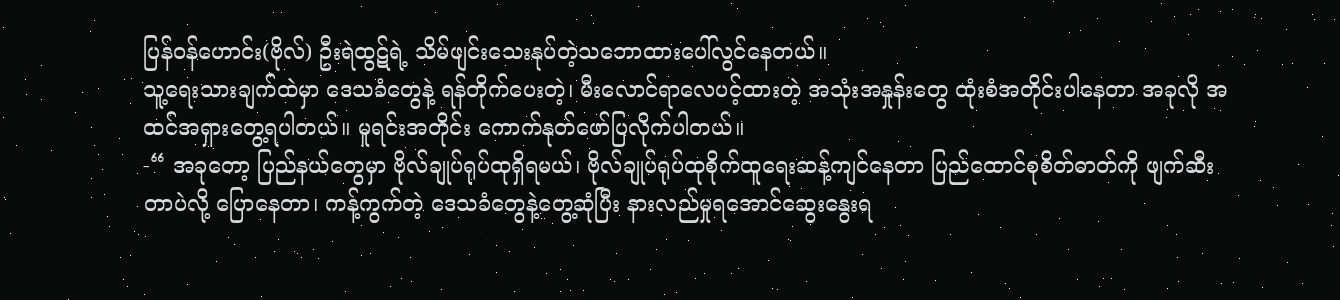ပြန်ဝန်ဟောင်း(ဗိုလ်) ဦးရဲထွဋ်ရဲ့ သိမ်ဖျင်းသေးနုပ်တဲ့သဘောထားပေါ်လွင်နေတယ်။
သူ့ရေးသားချက်ထဲမှာ ဒေသခံတွေနဲ့ ရန်တိုက်ပေးတဲ့၊ မီးလောင်ရာလေပင့်ထားတဲ့ အသုံးအနှုန်းတွေ ထုံးစံအတိုင်းပါနေတာ အခုလို အထင်အရှားတွေ့ရပါတယ်။ မူရင်းအတိုင်း ကောက်နုတ်ဖော်ပြလိုက်ပါတယ်။
-“ အခုတော့ ပြည်နယ်တွေမှာ ဗိုလ်ချုပ်ရုပ်ထုရှိရမယ်၊ ဗိုလ်ချုပ်ရုပ်ထုစိုက်ထူရေးဆန့်ကျင်နေတာ ပြည်ထောင်စုစိတ်ဓာတ်ကို ဖျက်ဆီးတာပဲလို့ ပြောနေတာ၊ ကန့်ကွက်တဲ့ ဒေသခံတွေနဲ့တွေ့ဆုံပြီး နားလည်မှုရအောင်ဆွေးနွေးရ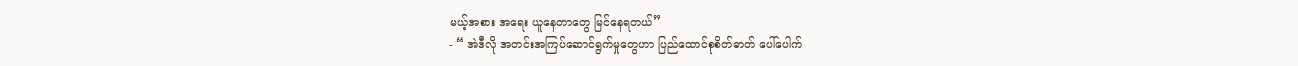မယ့်အစား အရေး ယူနေတာတွေ မြင်နေရတယ်”
- “ အဲဒီလို အတင်းအကြပ်ဆောင်ရွက်မှုတွေဟာ ပြည်ထောင်စုစိတ်ဓာတ် ပေါ်ပေါက်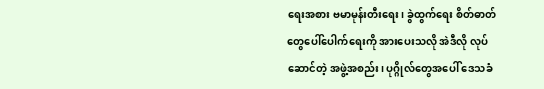ရေးအစား ဗမာမုန်းတီးရေး၊ ခွဲထွက်ရေး စိတ်ဓာတ်တွေပေါ်ပေါက်ရေးကို အားပေးသလို အဲဒီလို လုပ်ဆောင်တဲ့ အဖွဲ့အစည်း၊ ပုဂ္ဂိုလ်တွေအပေါ် ဒေသခံ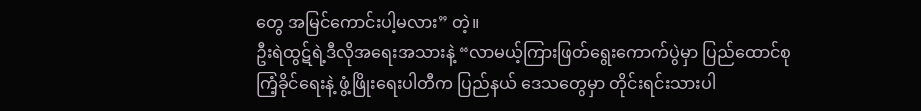တွေ အမြင်ကောင်းပါ့မလား” တဲ့။
ဦးရဲထွဋ်ရဲ့ဒီလိုအရေးအသားနဲ့ “လာမယ့်ကြားဖြတ်ရွေးကောက်ပွဲမှာ ပြည်ထောင်စုကြံ့ခိုင်ရေးနဲ့ ဖွံ့ဖြိုးရေးပါတီက ပြည်နယ် ဒေသတွေမှာ တိုင်းရင်းသားပါ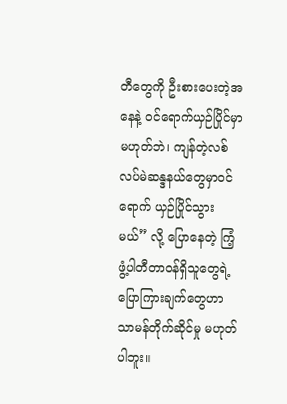တီတွေကို ဦးစားပေးတဲ့အနေနဲ့ ဝင်ရောက်ယှဉ်ပြိုင်မှာမဟုတ်ဘဲ၊ ကျန်တဲ့လစ်လပ်မဲဆန္ဒနယ်တွေမှာဝင် ရောက် ယှဉ်ပြိုင်သွားမယ်” လို့ ပြောနေတဲ့ ကြံ့ဖွံ့ပါတီတာဝန်ရှိသူတွေရဲ့ ပြောကြားချက်တွေဟာ သာမန်တိုက်ဆိုင်မှု မဟုတ်ပါဘူး။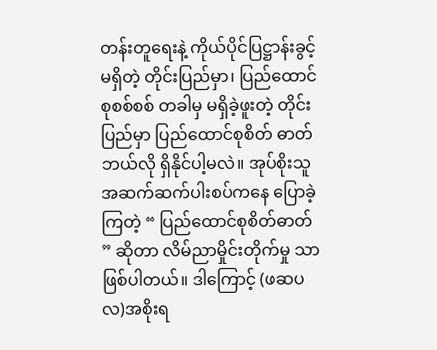တန်းတူရေးနဲ့ ကိုယ်ပိုင်ပြဋ္ဌာန်းခွင့် မရှိတဲ့ တိုင်းပြည်မှာ၊ ပြည်ထောင်စုစစ်စစ် တခါမှ မရှိခဲ့ဖူးတဲ့ တိုင်းပြည်မှာ ပြည်ထောင်စုစိတ် ဓာတ် ဘယ်လို ရှိနိုင်ပါ့မလဲ။ အုပ်စိုးသူအဆက်ဆက်ပါးစပ်ကနေ ပြောခဲ့ကြတဲ့ “ ပြည်ထောင်စုစိတ်ဓာတ် ” ဆိုတာ လိမ်ညာမှိုင်းတိုက်မှု သာဖြစ်ပါတယ်။ ဒါကြောင့် (ဖဆပလ)အစိုးရ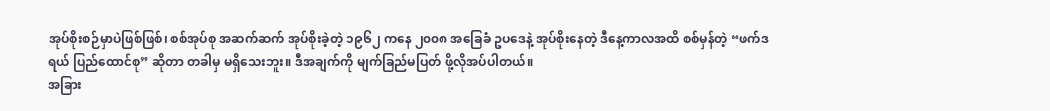အုပ်စိုးစဉ်မှာပဲဖြစ်ဖြစ်၊ စစ်အုပ်စု အဆက်ဆက် အုပ်စိုးခဲ့တဲ့ ၁၉၆၂ ကနေ ၂၀၀၈ အခြေခံ ဥပဒေနဲ့ အုပ်စိုးနေတဲ့ ဒီနေ့ကာလအထိ စစ်မှန်တဲ့ “ဖက်ဒရယ် ပြည်ထောင်စု” ဆိုတာ တခါမှ မရှိသေးဘူး။ ဒီအချက်ကို မျက်ခြည်မပြတ် ဖို့လိုအပ်ပါတယ်။
အခြား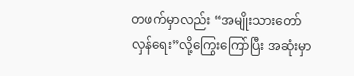တဖက်မှာလည်း “အမျိုးသားတော်လှန်ရေး”လို့ကြွေးကြော်ပြီး အဆုံးမှာ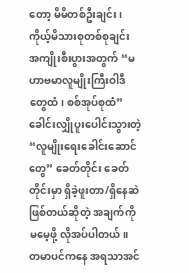တော့ မိမိတစ်ဦးချင်း၊ ကိုယ့်မိသားစုတစ်စုချင်း အကျိုးစီးပွားအတွက် “မဟာဗမာလူမျိုးကြီးဝါဒီတွေထံ၊ စစ်အုပ်စုထံ”ခေါင်းလျှိုပူးပေါင်းသွားတဲ့ “လူမျိုးရေးခေါင်းဆောင်တွေ” ခေတ်တိုင်း ခေတ်တိုင်းမှာ ရှိခဲ့ဖူးတာ/ရှိနေဆဲ ဖြစ်တယ်ဆိုတဲ့ အချက်ကို မမေ့ဖို့ လိုအပ်ပါတယ်။
တမာပင်ကနေ အရသာအင်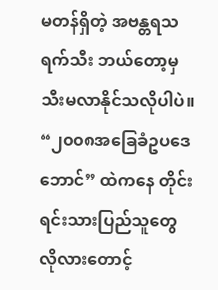မတန်ရှိတဲ့ အဗန္တရသရက်သီး ဘယ်တော့မှ သီးမလာနိုင်သလိုပါပဲ။ “၂၀၀၈အခြေခံဥပဒေဘောင်” ထဲကနေ တိုင်းရင်းသားပြည်သူတွေ လိုလားတောင့်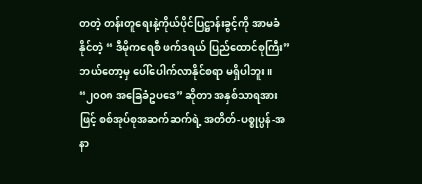တတဲ့ တန်းတူရေးနဲ့ကိုယ်ပိုင်ပြဋ္ဌာန်းခွင့်ကို အာမခံနိုင်တဲ့ “ ဒီမိုကရေစီ ဖက်ဒရယ် ပြည်ထောင်စုကြီး” ဘယ်တော့မှ ပေါ်ပေါက်လာနိုင်စရာ မရှိပါဘူး။
“၂၀၀၈ အခြေခံဥပဒေ” ဆိုတာ အနှစ်သာရအားဖြင့် စစ်အုပ်စုအဆက်ဆက်ရဲ့ အတိတ်-ပစ္စုပ္ပန်-အနာ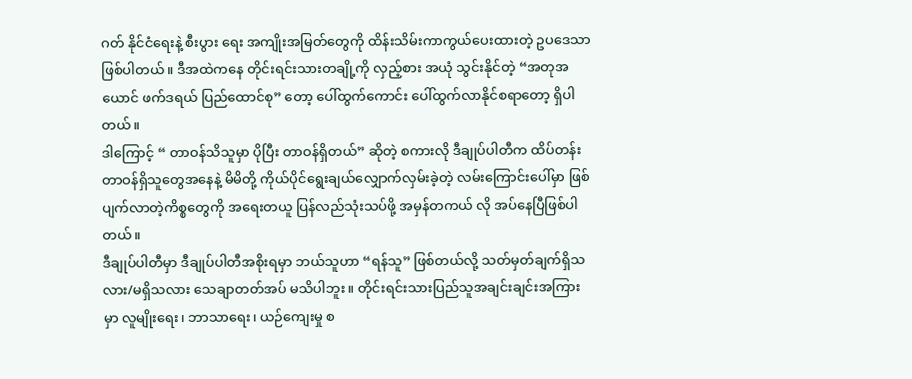ဂတ် နိုင်ငံရေးနဲ့ စီးပွား ရေး အကျိုးအမြတ်တွေကို ထိန်းသိမ်းကာကွယ်ပေးထားတဲ့ ဥပဒေသာဖြစ်ပါတယ်။ ဒီအထဲကနေ တိုင်းရင်းသားတချို့ကို လှည့်စား အယုံ သွင်းနိုင်တဲ့ “အတုအယောင် ဖက်ဒရယ် ပြည်ထောင်စု” တော့ ပေါ်ထွက်ကောင်း ပေါ်ထွက်လာနိုင်စရာတော့ ရှိပါတယ်။
ဒါကြောင့် “ တာဝန်သိသူမှာ ပိုပြီး တာဝန်ရှိတယ်” ဆိုတဲ့ စကားလို ဒီချုပ်ပါတီက ထိပ်တန်းတာဝန်ရှိသူတွေအနေနဲ့ မိမိတို့ ကိုယ်ပိုင်ရွေးချယ်လျှောက်လှမ်းခဲ့တဲ့ လမ်းကြောင်းပေါ်မှာ ဖြစ်ပျက်လာတဲ့ကိစ္စတွေကို အရေးတယူ ပြန်လည်သုံးသပ်ဖို့ အမှန်တကယ် လို အပ်နေပြီဖြစ်ပါတယ်။
ဒီချုပ်ပါတီမှာ ဒီချုပ်ပါတီအစိုးရမှာ ဘယ်သူဟာ “ရန်သူ” ဖြစ်တယ်လို့ သတ်မှတ်ချက်ရှိသလား/မရှိသလား သေချာတတ်အပ် မသိပါဘူး။ တိုင်းရင်းသားပြည်သူအချင်းချင်းအကြားမှာ လူမျိုးရေး၊ ဘာသာရေး၊ ယဉ်ကျေးမှု စ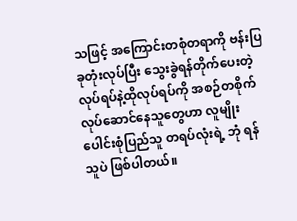သဖြင့် အကြောင်းတစုံတရာကို ဗန်းပြ ခုတုံးလုပ်ပြီး သွေးခွဲရန်တိုက်ပေးတဲ့လုပ်ရပ်နဲ့ထိုလုပ်ရပ်ကို အစဉ်တစိုက်လုပ်ဆောင်နေသူတွေဟာ လူမျိုးပေါင်းစုံပြည်သူ တရပ်လုံးရဲ့ ဘုံ ရန်သူပဲ ဖြစ်ပါတယ်။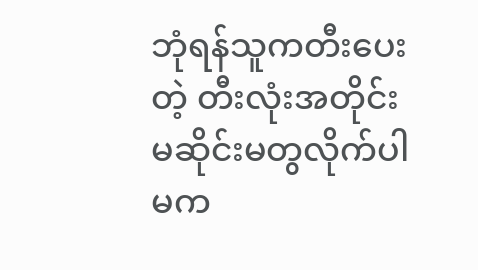ဘုံရန်သူကတီးပေးတဲ့ တီးလုံးအတိုင်း မဆိုင်းမတွလိုက်ပါ မက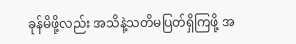ခုန်မိဖို့လည်း အသိနဲ့သတိမပြတ်ရှိကြဖို့ အ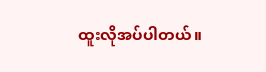ထူးလိုအပ်ပါတယ်။